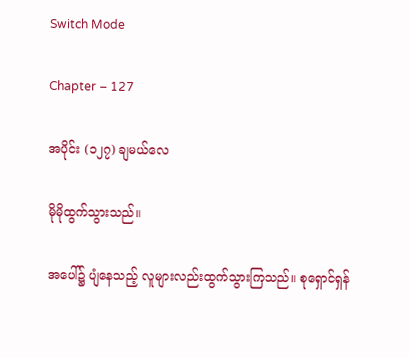Switch Mode

Chapter – 127

အပိုင်း (၁၂၇) ချမယ်လေ

မိုမိုထွက်သွားသည်။

အပေါ်၌ ပျံနေသည့် လူများလည်းထွက်သွားကြသည်။ စုရှောင်ရှန်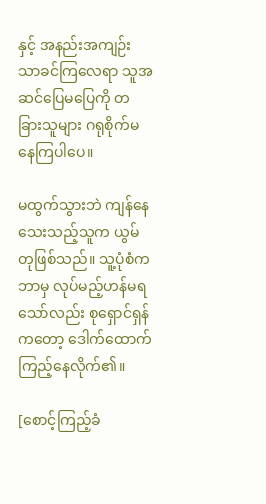နှင့် အနည်းအကျဉ်းသာခင်ကြလေရာ သူအဆင်ပြေမပြေကို တခြားသူများ ဂရုစိုက်မနေကြပါပေ။

မထွက်သွားဘဲ ကျန်နေသေးသည့်သူက ယွမ်တုဖြစ်သည်။ သူ့ပုံစံက ဘာမှ လုပ်မည့်ဟန်မရသော်လည်း စုရှောင်ရှန်ကတော့ ဒေါက်ထောက်ကြည့်နေလိုက်၏။

[စောင့်ကြည့်ခံ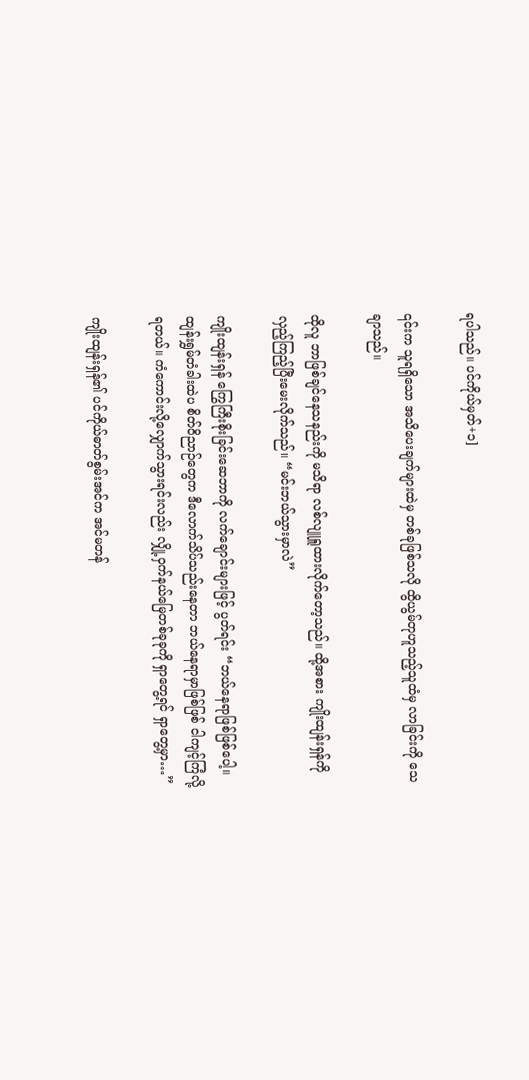ရပါသည်။ ပင်ကိုယ်မှတ်+၁]

၎င်းက သူရရှိသော အသိပေးချက်များထဲမှ တစ်ခုဖြစ်သလို ထွိယွမ်တုဟူသည့်သူထံမှ လာခြင်းကို သေချာသည်။

ထိုလူ ဘာဖြစ်ချင်နေသနည်းကို မသိရာ လစ်လျူရှူထားလိုက်တော့သည်။ ထို့အစား ကျိုးထျန်းရှန်ကို လှည့်ကြည့်ပြီးမေးလိုက်သည်။ “မင်းဘယ်သွားမှာလဲ”

ကျိုးထျန်းရှန် ကြွေကြီးစိုးခြင်းဆေဘာကို လက်ချောင်းများဖြင့် ပွတ်ရင်း “ဘယ်နေရာဖြစ်ဖြစ်ပေါ့။ ထျန်းရွှမ်တံခါးထဲပ စိတ်ဝိညာဉ်တွေက ဒီလောက်သိပ်သည်းနေတာ ဘယ်နေရာမှာဖြစ်ဖြစ် ငါကျင့်ကြံလို့ရတယ်။ ကံကောင်းလို့လျှောက်သွားရင်းလည်း လျှို့ဝှက်နယ်မြေတစ်ခုခုကို ရှာတွေ့ရင် ရှာတွေ့မှာ…”

ကျိုးထျန်းရှန်၏ ပင်ကိုယ်ဓာတ်စွမ်းအင်က အင်မတန်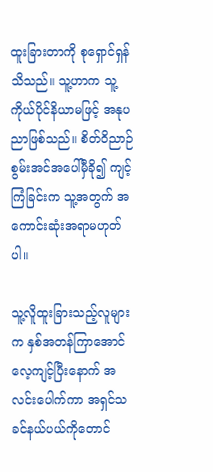ထူးခြားတာကို စုရှောင်ရှန်သိသည်။ သူ့ဟာက သူ့ကိုယ်ပိုင်နိယာမဖြင့် အနုပညာဖြစ်သည်။ စိတ်ဝိညာဉ်စွမ်းအင်အပေါ်မှီ‌ခို၍ ကျင့်ကြံခြင်းက သူ့အတွက် အကောင်းဆုံးအရာမဟုတ်ပါ။

သူ့လိူထူးခြားသည့်လူများက နှစ်အတန်ကြာအောင် လေ့ကျင့်ပြီးနောက် အလင်းပေါက်ကာ အရှင်သခင်နယ်ပယ်ကိုတောင်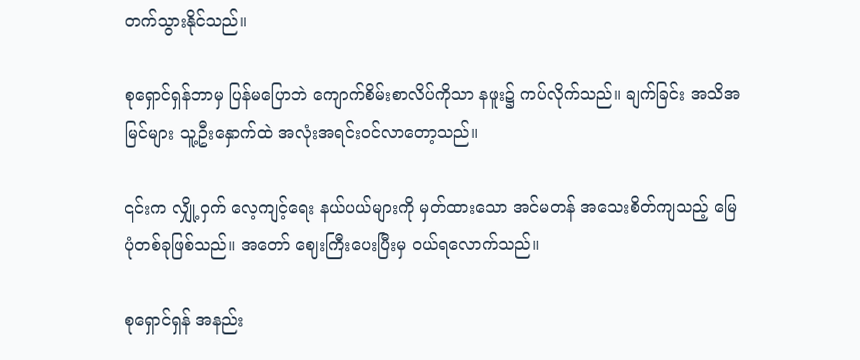တက်သွားနိုင်သည်။

စုရှောင်ရှန်ဘာမှ ပြန်မပြောဘဲ ကျောက်စိမ်းစာလိပ်ကိုသာ နဖူး၌ ကပ်လိုက်သည်။ ချက်ခြင်း အသိအမြင်များ သူ့ဦးနှောက်ထဲ အလုံးအရင်း၀င်လာတော့သည်။

၎င်းက လျှို့ဝှက် လေ့ကျင့်ရေး နယ်‌ပယ်များကို မှတ်ထားသော အင်မတန် အသေးစိတ်ကျသည့် မြေပုံတစ်ခုဖြစ်သည်။ အတော် ဈေးကြီးပေးပြီးမှ ၀ယ်ရလောက်သည်။

စုရှောင်ရှန် အနည်း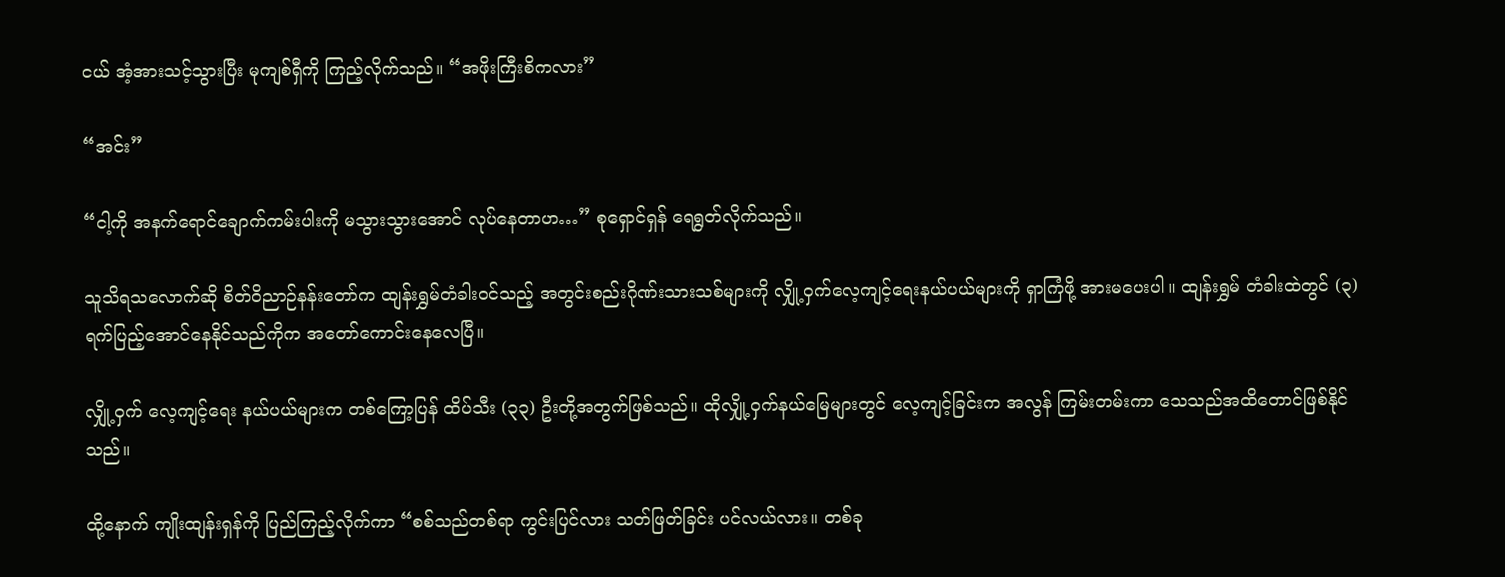ငယ် အံ့အားသင့်သွားပြီး မုကျစ်ရှီကို ကြည့်လိုက်သည်။ “အဖိုးကြီးစိကလား”

“အင်း”

“ငါ့ကို အနက်ရောင်ချောက်ကမ်းပါးကို မသွားသွားအောင် လုပ်နေတာဟ…” စုရှောင်ရှန် ရေရွတ်လိုက်သည်။

သူသိရသလောက်ဆို စိတ်ဝိညာဉ်နန်းတော်က ထျန်းရွှမ်တံခါး၀င်သည့် အတွင်းစည်းဂိုဏ်းသားသစ်များကို လျှို့ဝှက်လေ့ကျင့်ရေးနယ်ပယ်များကို ရှာကြံဖို့ အားမပေးပါ။ ထျန်းရွှမ် တံခါးထဲတွင် (၃) ရက်ပြည့်အောင်နေနိုင်သည်ကိုက အတော်ကောင်းနေလေပြီ။

လျှို့ဝှက် လေ့ကျင့်ရေး နယ်ပယ်များက တစ်ကြော့ပြန် ထိပ်သီး (၃၃) ဦးတို့အတွက်ဖြစ်သည်။ ထိုလျှို့ဝှက်နယ်မြေများတွင် လေ့ကျင့်ခြင်းက အလွန် ကြမ်းတမ်းကာ သေသည်အထိတောင်ဖြစ်နိုင်သည်။

ထို့နောက် ကျိုးထျန်းရှန်ကို ပြည်ကြည့်လိုက်ကာ “စစ်သည်တစ်ရာ ကွင်းပြင်လား သတ်ဖြတ်ခြင်း ပင်လယ်လား။ တစ်ခု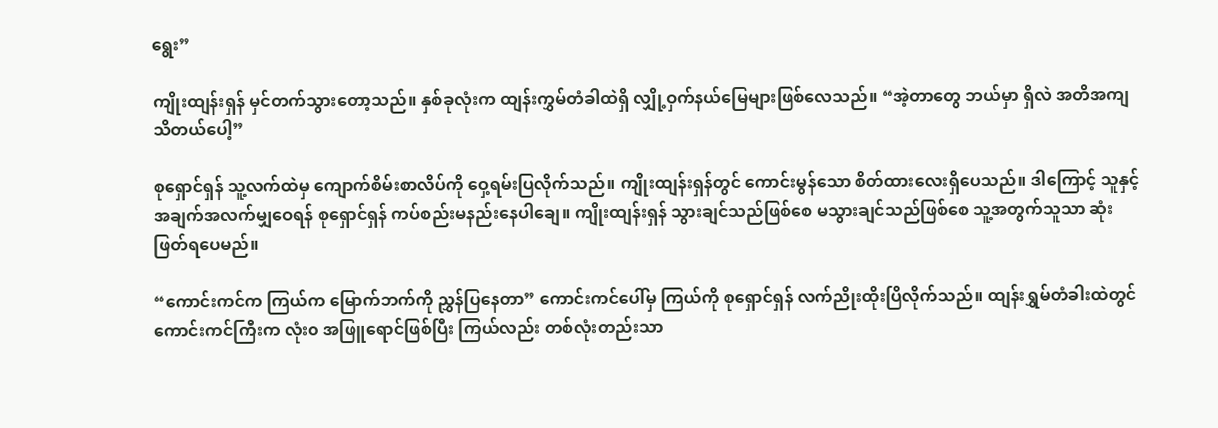ရွေး”

ကျိုးထျန်းရှန် မှင်တက်သွားတော့သည်။ နှစ်ခုလုံးက ထျန်းကွှမ်တံခါထဲရှိ လျှို့ဝှက်နယ်မြေများဖြစ်လေသည်။ “အဲ့တာတွေ ဘယ်မှာ ရှိလဲ အတိအကျသိတယ်ပေါ့”

စုရှောင်ရှန် သူ့လက်ထဲမှ ကျောက်စိမ်းစာလိပ်ကို ဝှေ့ရမ်းပြလိုက်သည်။ ကျိုးထျန်းရှန်တွင် ကောင်းမွန်သော စိတ်ထားလေးရှိပေသည်။ ဒါကြောင့် သူနှင့် အချက်အလက်မျှဝေရန် စုရှောင်ရှန် ကပ်စည်းမနည်းနေပါချေ။ ကျိုးထျန်းရှန် သွားချင်သည်ဖြစ်စေ မသွားချင်သည်ဖြစ်စေ သူ့အတွက်သူသာ ဆုံးဖြတ်ရပေမည်။

“ကောင်းကင်က ကြယ်က မြောက်ဘက်ကို ညွှန်ပြနေတာ” ကောင်းကင်ပေါ်မှ ကြယ်ကို စုရှောင်ရှန် လက်ညိုးထိုးပြိလိုက်သည်။ ထျန်းရွှမ်တံခါးထဲတွင် ကောင်းကင်ကြီးက လုံး၀ အဖြူရောင်ဖြစ်ပြီး ကြယ်လည်း တစ်လုံးတည်းသာ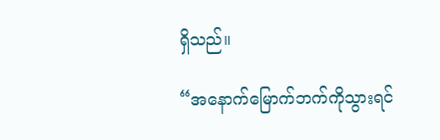ရှိသည်။

“အနောက်မြောက်ဘက်ကိုသွားရင်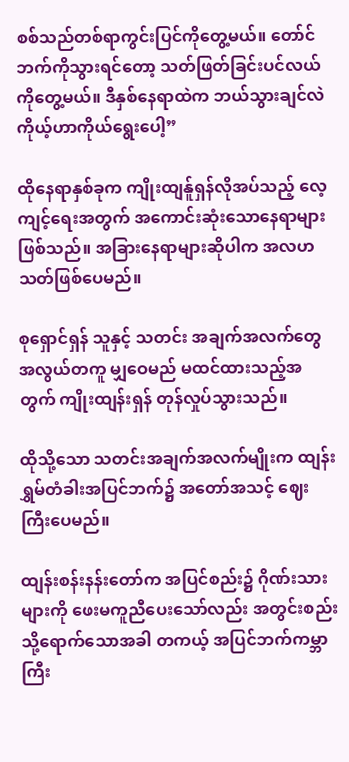စစ်သည်တစ်ရာကွင်းပြင်ကိုတွေ့မယ်။ တော်င်ဘက်ကိုသွားရင်တော့ သတ်ဖြတ်ခြင်းပင်လယ်ကိုတွေ့မယ်။ ဒီနှစ်နေရာထဲက ဘယ်သွားချင်လဲ ကိုယ့်ဟာကိုယ်ရွေးပေါ့”

ထိုနေရာနှစ်ခုက ကျိုးထျန်ူရှန်လိုအပ်သည့် လေ့ကျင့်ရေးအတွက် အကောင်းဆုံးသောနေရာများဖြစ်သည်။ အခြားနေရာများဆိုပါက အလဟသတ်ဖြစ်ပေမည်။

စုရှောင်ရှန် သူနှင့် သတင်း အချက်အလက်တွေ အလွယ်တကူ မျှဝေမည် မထင်ထားသည့်အတွက် ကျိုးထျန်းရှန် တုန်လှုပ်သွားသည်။

ထိုသို့သော သတင်းအချက်အလက်မျိုးက ထျန်းရွှမ်တံခါးအပြင်ဘက်၌ အတော်အသင့် ဈေးကြီးပေမည်။

ထျန်းစန်းနန်းတော်က အပြင်စည်း၌ ဂိုဏ်းသားများကို ဖေးမကူညီပေးသော်လည်း အတွင်းစည်းသို့ရောက်သောအခါ တကယ့် အပြင်ဘက်ကမ္ဘာကြီး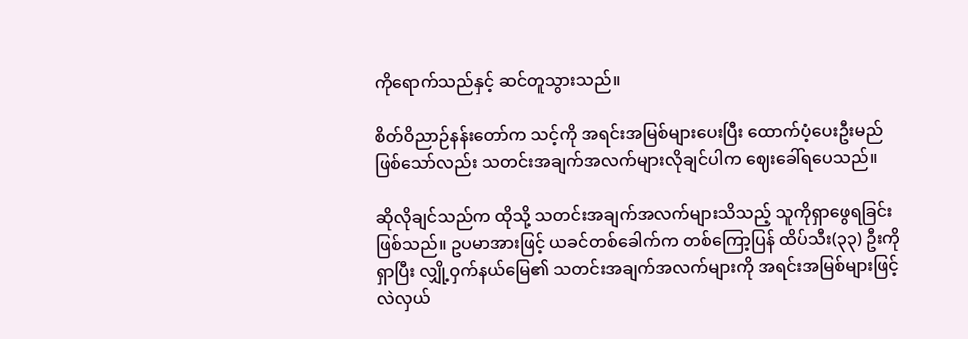ကိုရောက်သည်နှင့် ဆင်တူသွားသည်။

စိတ်ဝိညာဉ်နန်းတော်က သင့်ကို အရင်းအမြစ်များပေးပြီး ထောက်‌ပံ့ပေးဦးမည်ဖြစ်သော်လည်း သတင်းအချက်အလက်များလိုချင်ပါက ဈေးခေါ်ရပေသည်။

ဆိုလိုချင်သည်က ထိုသို့ သတင်းအချက်အလက်များသိသည့် သူကိုရှာဖွေရခြင်းဖြစ်သည်။ ဥပမာအားဖြင့် ယခင်တစ်ခေါက်က တစ်ကြော့ပြန် ထိပ်သီး(၃၃) ဦးကိုရှာပြီး လျှို့ဝှက်နယ်မြေ၏ သတင်းအချက်အလက်များကို အရင်းအမြစ်များဖြင့်လဲလှယ်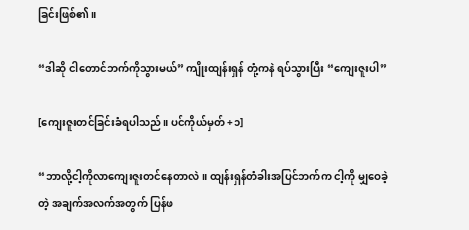ခြင်းဖြစ်၏။

“ဒါဆို ငါတောင်ဘက်ကိုသွားမယ်” ကျိုးထျန်းရှန် တုံ့ကနဲ ရပ်သွားပြီး “ကျေးဇူးပါ”

[ကျေးဇူးတင်ခြင်းခံရပါသည်။ ပင်ကိုယ်မှတ် +၁]

“ဘာလို့ငါ့ကိုလာကျေးဇူးတင်နေတာလဲ။ ထျန်းရှန်တံခါးအပြင်ဘက်က ငါ့ကို ‌မျှဝေခဲ့တဲ့ အချက်အလက်အတွက် ပြန်ဖ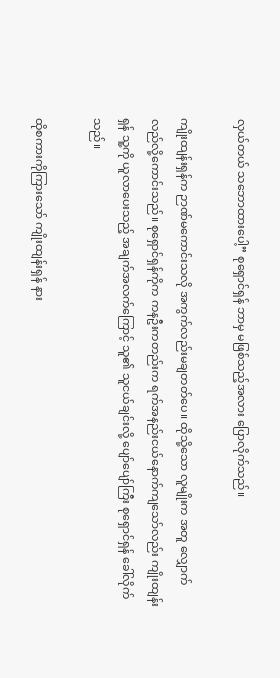လှယ်တယ် သဘောထားပေါ့” စုရှောင်ရှန် ဘာမှ မဖြစ်သည့်အလား ပြောလိုက်သည်။

ကျိုးထျန်းရှန်က ဉာဏ်မကောင်းသလို အကွက်လည်းမချတတ်ပေ။ ထိုသို့သော လူမျိုးက အတူ လျှောက်လည်လို့ကောင်းသည်။ စုရှောင်ရှန်ကိုက ကနဦးကတည်းက ရက်အနည်းငယ်နောက်ကျသော်လည်း ကျိုးထျန်းရှန် သူ့ကို ယူလာပေးသည့် အချက်အလက်ကြောင့် သူ၏ သူငယ်ချင်းလို့ ပျော်ပျော်ကြီး စုရှောင်ရှန် ခေါ်လိုက်သည်။

ထိုစကားကိုကြားသော် ကျိုးထျန်းရှန် နား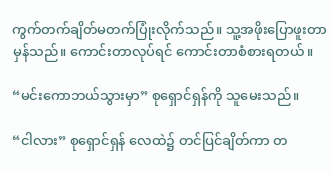ကွက်တက်ချိတ်မတက်ပြုံးလိုက်သည်။ သူ့အဖိုးပြောဖူးတာမှန်သည်။ ကောင်းတာလုပ်ရင် ကောင်းတာစံစားရတယ်။

“မင်းကောဘယ်သွားမှာ” စုရှောင်ရှန်ကို သူမေးသည်။

“ငါလား” စုရှောင်ရှန် လေထဲ၌ တင်ပြင်ချိတ်ကာ တ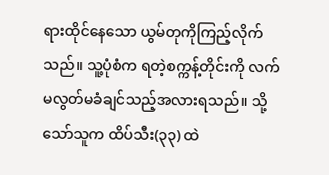ရားထိုင်နေသော ယွမ်တုကိုကြည့်လိုက်သည်။ သူ့ပုံစံက ရတဲ့စက္ကန့်တိုင်းကို လက်မလွတ်မခံချင်သည့်အလားရသည်။ သို့သော်သူက ထိပ်သီး(၃၃) ထဲ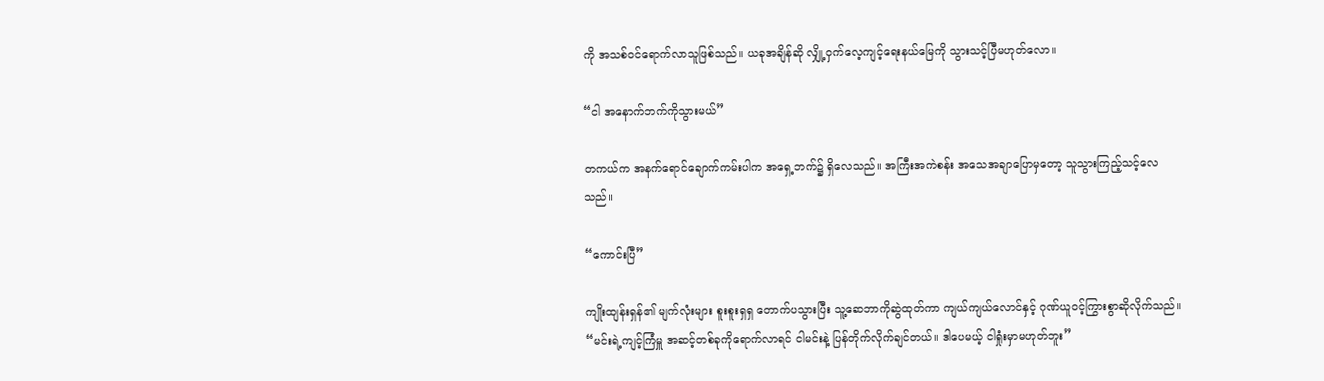ကို အသစ်၀င်ရောက်လာသူဖြစ်သည်။ ယခုအချိန်ဆို လျှို့ဝှက်လေ့ကျင့်ရေးနယ်မြေကို သွားသင့်ပြီမဟုတ်လော။

“ငါ အနောက်ဘက်ကိုသွားမယ်”

တကယ်က အနက်ရောင်ချောက်ကမ်းပါက အရှေ့ဘက်၌ ရှိလေသည်။ အကြီးအကဲစန်း အသေအချာပြောမှတော့ သူသွားကြည့်သင့်လေသည်။

“ကောင်းပြီ”

ကျိုးထျန်းရှန်၏ မျက်လုံးများ ‌စူးစူးရှရှ တောက်ပသွားပြီး သူ့ဆေဘာကိုဆွဲထုတ်ကာ ကျယ်ကျယ်လောင်နှင့် ဂုဏ်ယူ၀င့်ကြွားစွာဆိုလိုက်သည်။ “မင်းရဲ့ကျင့်ကြံမှူ အဆင့်တစ်ခုကိုရောက်လာရင် ငါမင်းနဲ့ ပြန်တိုက်လိုက်ချင်တယ်။ ဒါပေမယ့် ငါရှုံးမှာမဟုတ်ဘူး”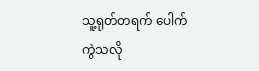သူ့ရုတ်တရက် ပေါက်ကွဲသလို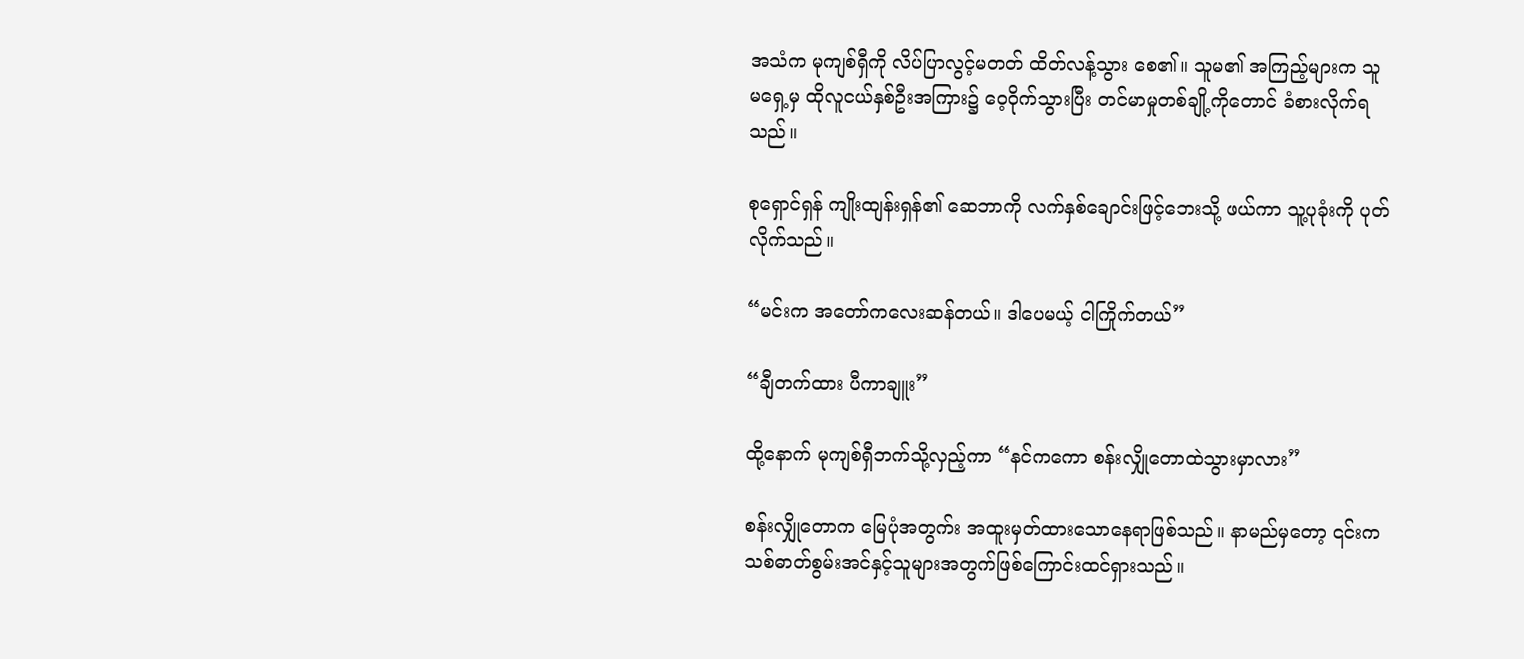အသံက မုကျစ်ရှီကို လိပ်ပြာလွင့်မတတ် ထိတ်လန့်သွား စေ၏။ သူမ၏ အကြည့်များက သူမရှေ့မှ ထိုလူငယ်နှစ်ဦးအကြား၌ ဝေ့ဝိုက်သွားပြီး တင်မာမှုတစ်ချို့ကိုတောင် ခံစားလိုက်ရသည်။

စုရှောင်ရှန် ကျိုးထျန်းရှန်၏ ဆေဘာကို လက်နှစ်ချောင်းဖြင့်ဘေးသို့ ဖယ်ကာ သူ့ပုခုံးကို ပုတ်လိုက်သည်။

“မင်းက အတော်ကလေးဆန်တယ်။ ဒါပေမယ့် ငါကြိုက်တယ်”

“ချီတက်ထား ပီကာချူး”

ထို့နောက် မုကျစ်ရှီဘက်သို့လှည့်ကာ “နင်ကကော စန်းလျှိုတောထဲသွားမှာလား”

စန်းလျှိုတောက မြေပုံအတွက်း အထူးမှတ်ထားသောနေရာဖြစ်သည်။ နာမည်မှတော့ ၎င်းက သစ်ဓာတ်စွမ်းအင်နှင့်သူများအတွက်ဖြစ်ကြောင်းထင်ရှားသည်။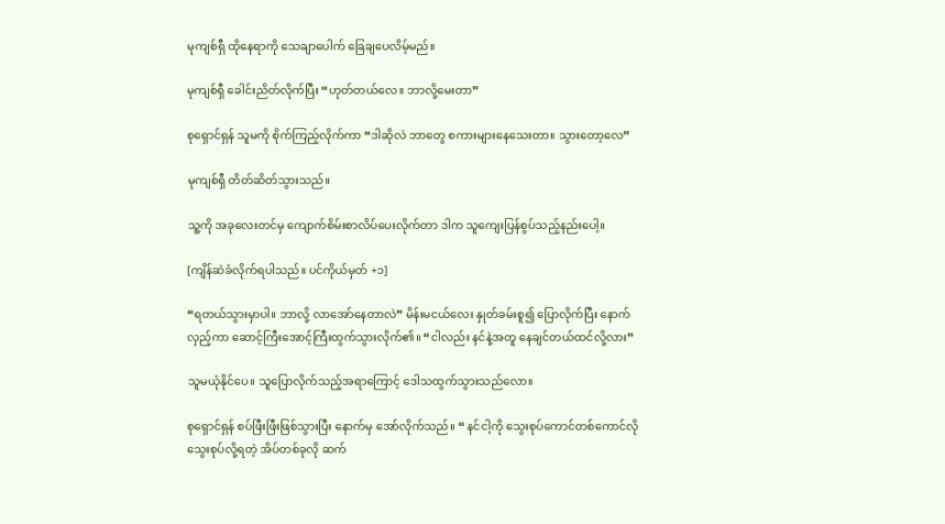မုကျစ်ရှီ ထိုနေရာကို သေချာပေါက် ခြေချပေလိမ့်မည်။

မုကျစ်ရှီ ခေါင်းညိတ်လိုက်ပြီး “ဟုတ်တယ်လေ။ ဘာလို့‌မေးတာ”

စုရှောင်ရှန် သူမကို စိုက်ကြည့်လိုက်ကာ “ဒါဆိုလဲ ဘာတွေ စကားများ‌နေသေးတာ။ သွားတော့လေ”

မုကျစ်ရှီ တိတ်ဆိတ်သွားသည်။

သူ့ကို အခုလေးတင်မှ ကျောက်စိမ်းစာလိပ်ပေးလိုက်တာ ဒါက သူကျေးပြန်စွပ်သည့်နည်းပေါ့။

[ကျိန်‌ဆဲခံလိုက်ရပါသည်။ ပင်ကိုယ်မှတ် +၁]

“ရတယ်‌သွားမှာပါ။ ဘာလို့ ‌လာအော်နေတာလဲ” မိန်းမငယ်လေး နှုတ်ခမ်းစူ၍ ပြောလိုက်ပြီး နောက်လှည့်ကာ ဆောင့်ကြီးအောင့်ကြီးထွက်သွားလိုက်၏။ “ငါလည်း နင်နဲ့အတူ နေချင်တယ်ထင်လို့လား”

သူမယုံနိုင်ပေ။ သူပြောလိုက်သည့်အရာကြောင့် ဒေါသထွက်သွားသည်လော။

စုရှောင်ရှန် စပ်ဖြီးဖြီးဖြစ်သွားပြီး နောက်မှ အော်လိုက်သည်။ “ နင်ငါ့ကို သွေးစုပ်ကောင်တစ်ကောင်လို သွေးစုပ်လို့ရတဲ့ အိပ်တစ်ခုလို ဆက်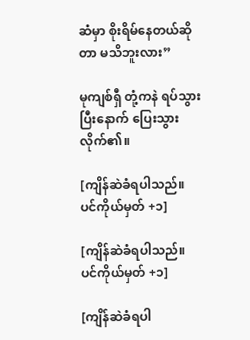ဆံမှာ စိုးရိမ်နေတယ်ဆိုတာ မသိဘူးလား”

မုကျစ်ရှီ တုံ့ကနဲ ရပ်သွားပြီးနောက် ပြေးသွားလိုက်၏။

[ကျိန်‌ဆဲခံရပါသည်။ ပင်ကိုယ်မှတ် +၁]

[ကျိန်‌ဆဲခံရပါသည်။ ပင်ကိုယ်မှတ် +၁]

[ကျိန်‌ဆဲခံရပါ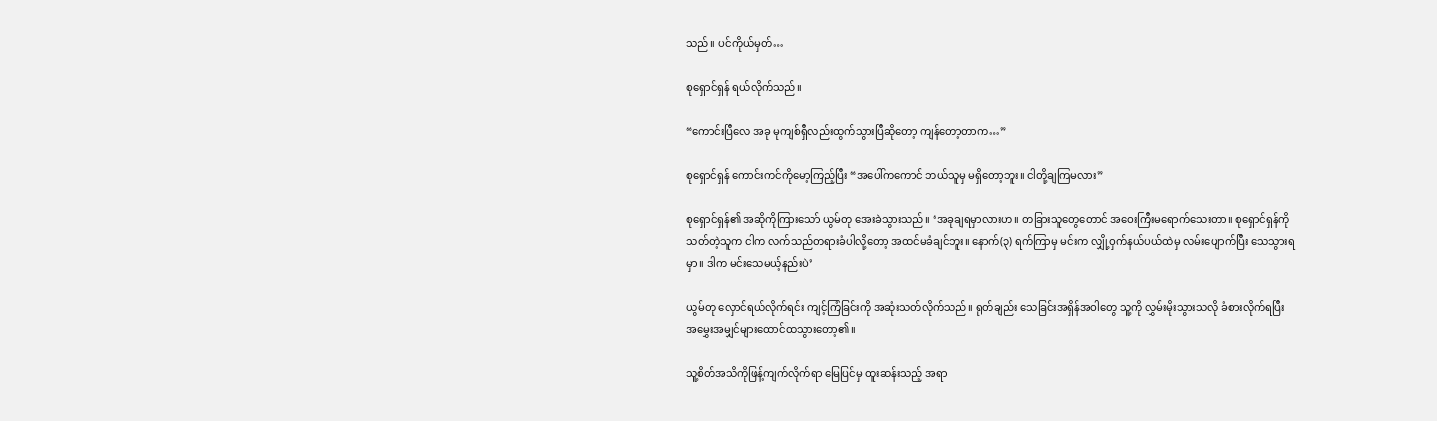သည်။ ပင်ကိုယ်မှတ်…

စုရှောင်ရှန် ရယ်လိုက်သည်။

“ကောင်းပြီလေ အခု မုကျစ်ရှီလည်းထွက်သွားပြီဆိုတော့ ကျန်တော့တာက…”

စုရှောင်ရှန် ကောင်းကင်ကိုမော့ကြည့်ပြီး “အပေါ်ကကောင် ဘယ်သူမှ မရှိတော့ဘူး။ ငါတို့ချကြမလား”

စုရှောင်ရှန်၏ အဆိုကိုကြားသော် ယွမ်တု အေးခဲသွားသည်။ ‘အခုချရမှာလားဟ။ တခြားသူတွေတောင် အဝေးကြီးမရောက်သေးတာ။ စုရှောင်ရှန်ကိုသတ်တဲ့သူက ငါက လက်သည်တရားခံပါလို့တော့ အထင်မခံချင်ဘူး။ နောက်(၃) ရက်ကြာမှ မင်းက လျှို့ဝှက်နယ်ပယ်ထဲမှ လမ်းပျောက်ပြီး သေသွားရမှာ။ ဒါက မင်းသေမယ့်နည်းပဲ’

ယွမ်တု လှောင်ရယ်လိုက်ရင်း ကျင့်ကြံခြင်းကို အဆုံးသတ်လိုက်သည်။ ရုတ်ချည်း သေခြင်းအရှိန်အဝါတွေ သူ့ကို လွှမ်းမိုးသွားသလို ခံစားလိုက်ရပြီး အမွှေးအမျှင်များထောင်ထသွားတော့၏။

သူ့စိတ်အသိကိုဖြန့်ကျက်လိုက်ရာ မြေပြင်မှ ထူးဆန်းသည့် အရာ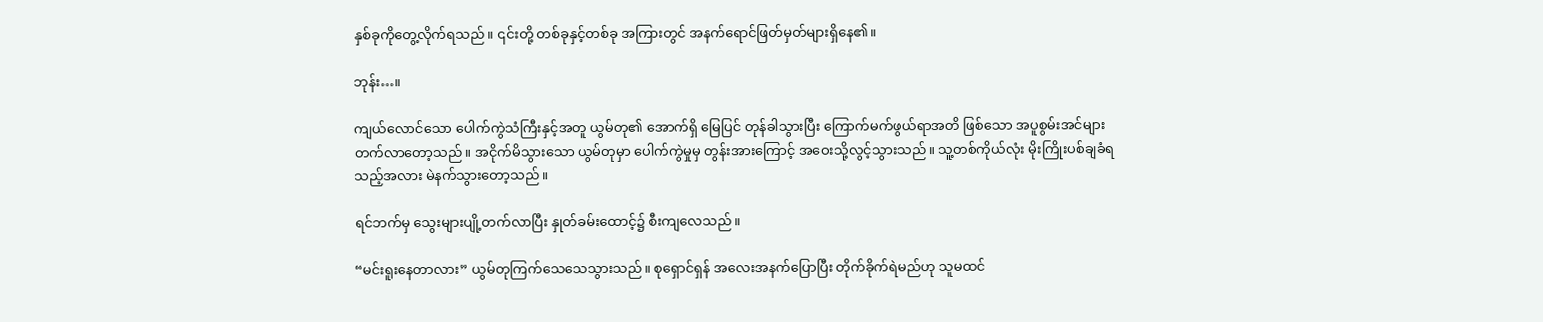နှစ်ခုကိုတွေ့လိုက်ရသည်။ ၎င်းတို့ တစ်ခုနှင့်တစ်ခု အကြားတွင် အနက်ရောင်ဖြတ်မှတ်များရှိနေ၏။

ဘုန်း…။

ကျယ်လောင်သော ပေါက်ကွဲသံကြီးနှင့်အတူ ယွမ်တု၏ အောက်ရှိ မြေပြင် တုန်ခါသွားပြီး ကြောက်မက်ဖွယ်ရာအတိ ဖြစ်သော အပူစွမ်းအင်များတက်လာတော့သည်။ အငိုက်မိသွားသော ယွမ်တုမှာ ပေါက်ကွဲမှုမှ တွန်းအားကြောင့် အဝေးသို့လွင့်သွားသည်။ သူ့တစ်ကိုယ်လုံး မိုးကြိုးပစ်ချခံရသည့်အလား မဲနက်သွားတော့သည်။

ရင်ဘက်မှ သွေးများပျို့တက်လာပြီး ‌နှုတ်ခမ်းထောင့်၌ စီးကျလေသည်။

“မင်းရူးနေတာလား” ယွမ်တုကြက်သေသေသွားသည်။ စုရှောင်ရှန် အလေးအနက်ပြောပြီး တိုက်ခိုက်ရဲမည်ဟု သူမထင်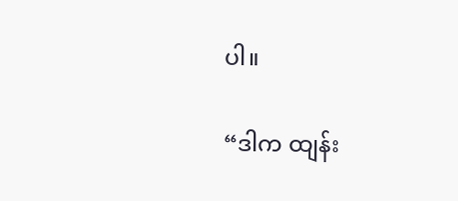ပါ။

“ဒါက ထျန်း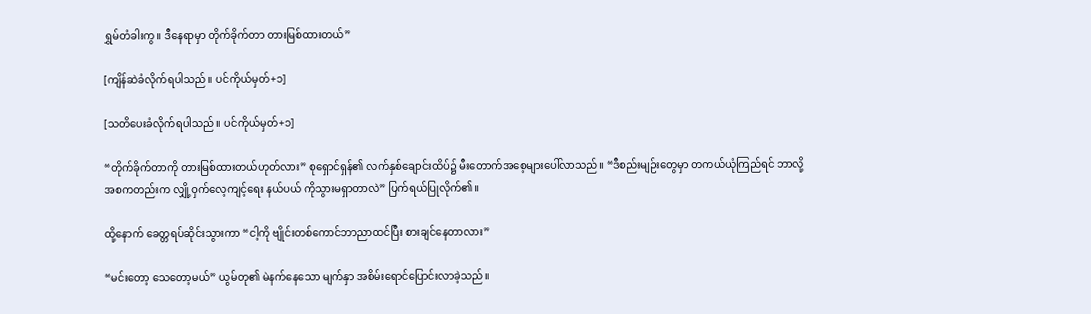ရွှမ်တံခါးကွ။ ဒီနေရာမှာ တိုက်ခိုက်တာ တားမြစ်ထားတယ်”

[ကျိန်ဆဲခံလိုက်ရပါသည်။ ပင်ကိုယ်မှတ်+၁]

[သတိပေးခံလိုက်ရပါသည်။ ပင်ကိုယ်မှတ်+၁]

“တိုက်ခိုက်တာကို တားမြစ်ထားတယ်ဟုတ်လား” စုရှောင်ရှန်၏ လက်နှစ်ချောင်းထိပ်၌ မီးတောက်အစေ့များပေါ်လာသည်။ “ဒီစည်းမျဉ်းတွေမှာ တကယ်ယုံကြည်ရင် ဘာလို့ အစကတည်းက လျှို့ဝှက်လေ့ကျင့်ရေး နယ်ပယ် ကိုသွားမရှာတာလဲ” ပြက်ရယ်ပြုလိုက်၏။

ထို့နောက် ခေတ္တရပ်ဆိုင်းသွားကာ “ငါ့ကို ဗျိုင်းတစ်ကောင်ဘာညာထင်ပြီး စားချင်နေတာလား”

“မင်းတော့ သေတော့မယ်” ယွမ်တု၏ မဲနက်နေသော မျက်နှာ အစိမ်းရောင်ပြောင်းလာခဲ့သည်။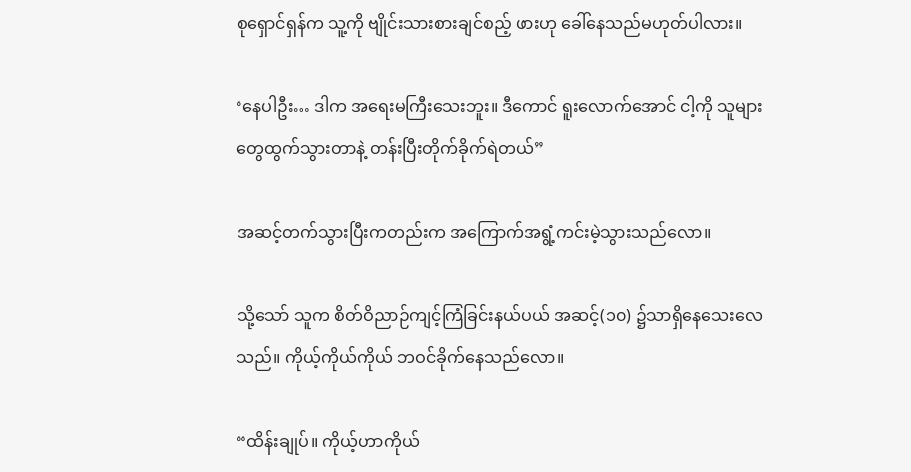စုရှောင်ရှန်က သူ့ကို ဗျိုင်းသားစားချင်စည့် ဖားဟု ခေါ်နေသည်မဟုတ်ပါလား။

‘နေပါဦး… ဒါက အရေးမကြီးသေးဘူး။ ဒီကောင် ရူးလောက်အောင် ငါ့ကို သူများတွေထွက်သွားတာနဲ့ တန်းပြီးတိုက်ခိုက်ရဲတယ်”

အဆင့်တက်သွားပြီးကတည်းက အကြောက်အရွံ့ကင်းမဲ့သွားသည်လော။

သို့သော် သူက စိတ်ဝိညာဉ်ကျင့်ကြံခြင်းနယ်ပယ် အဆင့်(၁၀) ၌သာရှိနေသေးလေသည်။ ကိုယ့်ကိုယ်ကိုယ် ဘဝင်ခိုက်နေသည်လော။

“ထိန်းချုပ်။ ကိုယ့်ဟာကိုယ်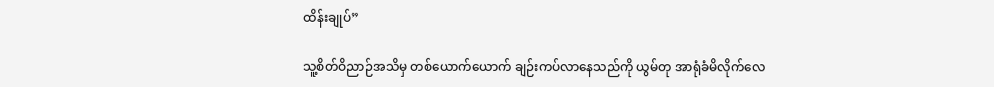ထိန်းချုပ်”

သူ့စိတ်ဝိညာဉ်အသိမှ တစ်ယောက်ယောက် ချဉ်းကပ်လာနေသည်ကို ယွမ်တု အာရုံခံမိလိုက်လေ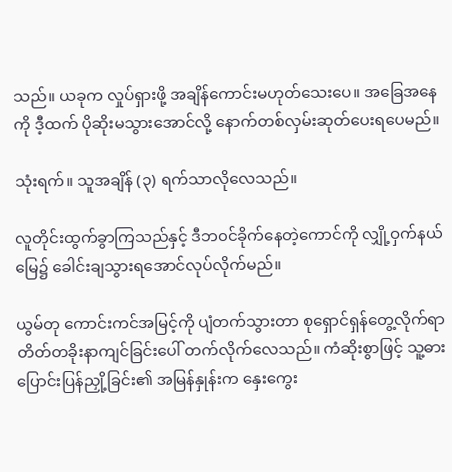သည်။ ယခုက လှုပ်ရှားဖို့ အချိန်ကောင်းမဟုတ်သေးပေ။ အခြေအနေကို ဒီ့ထက် ပိုဆိုးမသွားအောင်လို့ နောက်တစ်လှမ်းဆုတ်ပေးရပေမည်။

သုံးရက်။ သူအချိန် (၃) ရက်သာလိုလေသည်။

လူတိုင်းထွက်ခွာကြသည်နှင့် ဒီဘ၀င်ခိုက်နေတဲ့ကောင်ကို လျှို့ဝှက်နယ်မြေ၌ ခေါင်းချသွားရအောင်လုပ်လိုက်မည်။

ယွမ်တု ကောင်းကင်အမြင့်ကို ပျံတက်သွားတာ စုရှောင်ရှန်တွေ့လိုက်ရာ တိတ်တခိုးနာကျင်ခြင်းပေါ် တက်လိုက်လေသည်။ ကံဆိုးစွာဖြင့် သူ့ဓားပြောင်းပြန်ညှို့ခြင်း၏ အမြန်နှုန်းက နှေးကွေး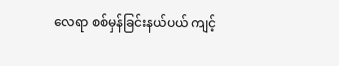လေရာ စစ်မှန်ခြင်းနယ်ပယ် ကျင့်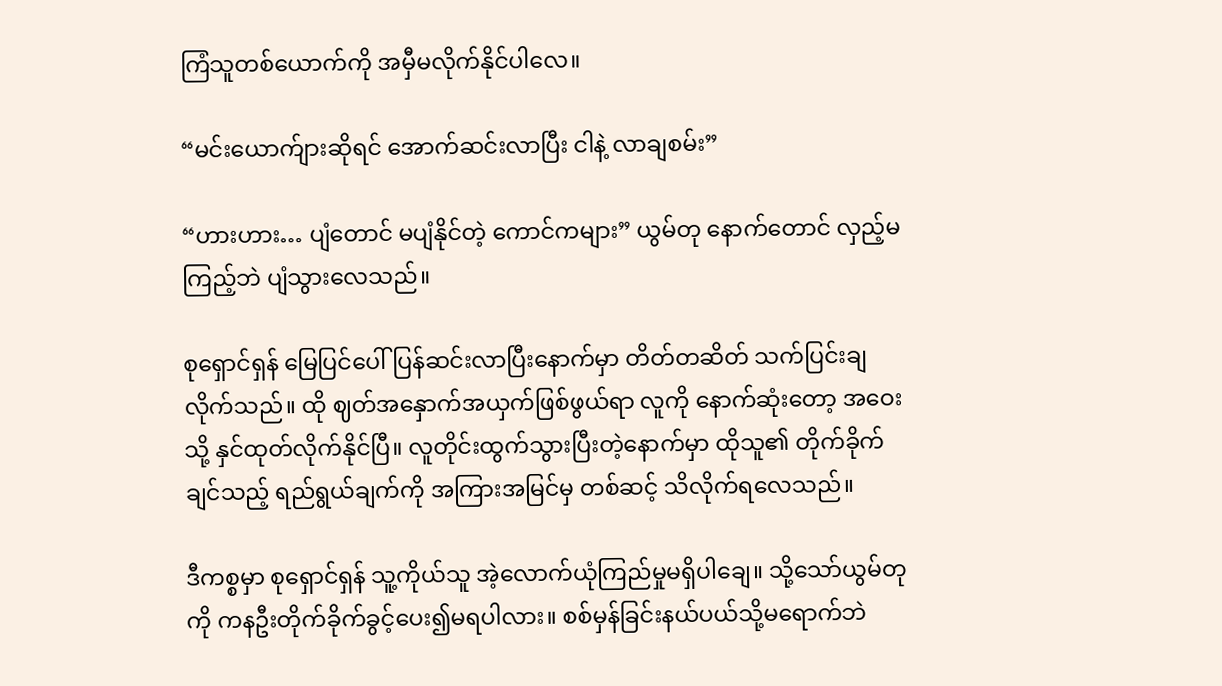ကြံသူတစ်ယောက်ကို အမှီမလိုက်နိုင်ပါလေ။

“မင်းယောက်ျားဆိုရင် အောက်ဆင်းလာပြီး ငါနဲ့ လာချစမ်း”

“ဟားဟား… ပျံတောင် မပျံနိုင်တဲ့ ကောင်ကများ” ယွမ်တု နောက်တောင် လှည့်မကြည့်ဘဲ ပျံသွားလေသည်။

စုရှောင်ရှန် မြေပြင်ပေါ်ပြန်ဆင်းလာပြီးနောက်မှာ တိတ်တဆိတ် သက်ပြင်းချလိုက်သည်။ ထို ဈတ်အနှောက်အယှက်ဖြစ်ဖွယ်ရာ လူကို နောက်ဆုံးတော့ အဝေးသို့ နှင်ထုတ်လိုက်နိုင်ပြီ။ လူတိုင်းထွက်သွားပြီးတဲ့နောက်မှာ ထိုသူ၏ တိုက်ခိုက်ချင်သည့် ရည်ရွယ်ချက်ကို အကြားအမြင်မှ တစ်ဆင့် သိလိုက်ရလေသည်။

ဒီကစ္စမှာ စုရှောင်ရှန် သူ့ကိုယ်သူ အဲ့လောက်ယုံကြည်မှုမရှိပါချေ။ သို့‌သော်ယွမ်တုကို ကနဦးတိုက်ခိုက်ခွင့်ပေး၍မရပါလား။ စစ်မှန်ခြင်းနယ်ပယ်သို့မရောက်ဘဲ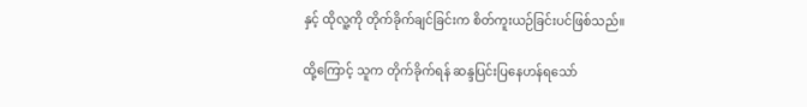နှင့် ထိုလူ့ကို တိုက်ခိုက်ချင်ခြင်းက စိတ်ကူးယဉ်ခြင်းပင်ဖြစ်သည်။

ထို့ကြောင့် သူက တိုက်ခိုက်ရန် ဆန္ဒပြင်းပြနေဟန်ရသော်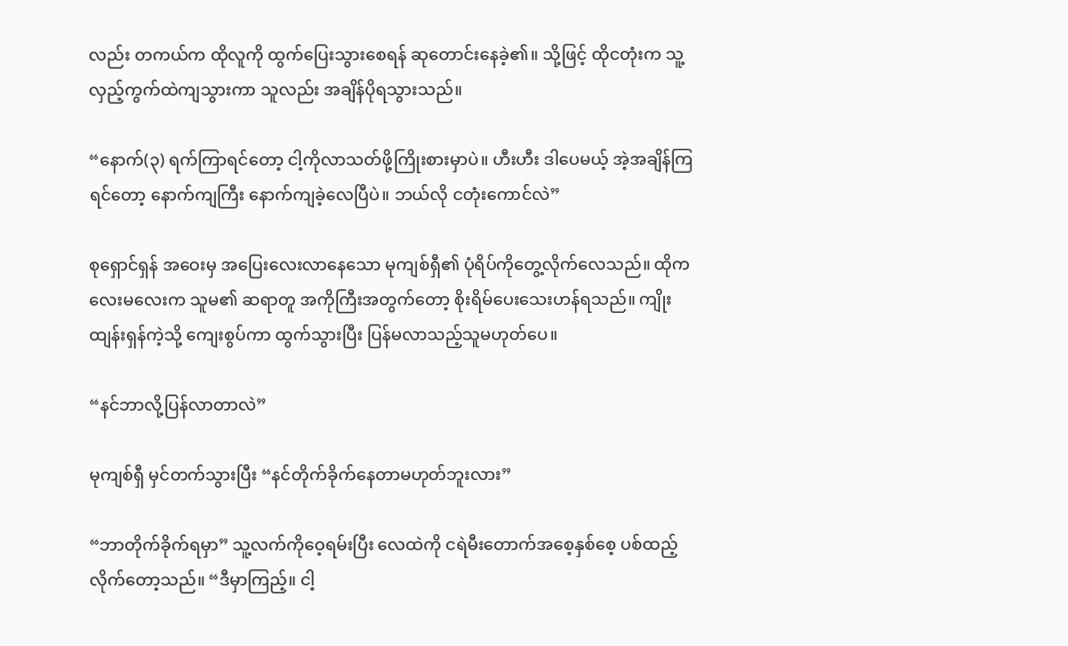လည်း တကယ်က ထိုလူကို ထွက်ပြေးသွားစေရန် ဆုတောင်းနေခဲ့၏။ သို့ဖြင့် ထိုငတုံးက သူ့လှည့်ကွက်ထဲကျသွားကာ သူလည်း အချိန်ပိုရသွားသည်။

“နောက်(၃) ရက်ကြာရင်တော့ ငါ့ကိုလာသတ်ဖို့ကြိုးစားမှာပဲ။ ဟီးဟီး ဒါပေမယ့် အဲ့အချိန်ကြရင်တော့ နောက်ကျကြီး နောက်ကျခဲ့လေပြီပဲ။ ဘယ်လို ငတုံးကောင်လဲ”

စုရှောင်ရှန် အဝေးမှ အပြေးလေးလာနေသော မုကျစ်ရှီ၏ ပုံရိပ်ကိုတွေ့လိုက်လေသည်။ ထိုကလေးမလေးက သူမ၏ ဆရာတူ အကိုကြီးအတွက်တော့ စိုးရိမ်ပေးသေးဟန်ရသည်။ ကျိုးထျန်းရှန်ကဲ့သို့ ကျေးစွပ်ကာ ထွက်သွားပြီး ပြန်မလာသည့်သူမဟုတ်ပေ။

“နင်ဘာလို့ပြန်လာတာလဲ”

မုကျစ်ရှီ မှင်တက်သွားပြီး “နင်တိုက်ခိုက်နေတာမဟုတ်ဘူးလား”

“ဘာတိုက်ခိုက်ရမှာ” သူ့လက်ကိုဝေ့ရမ်းပြီး လေထဲကို ငရဲမီးတောက်အစေ့နှစ်စေ့ ပစ်ထည့်လိုက်တော့သည်။ “ဒီမှာကြည့်။ ငါ့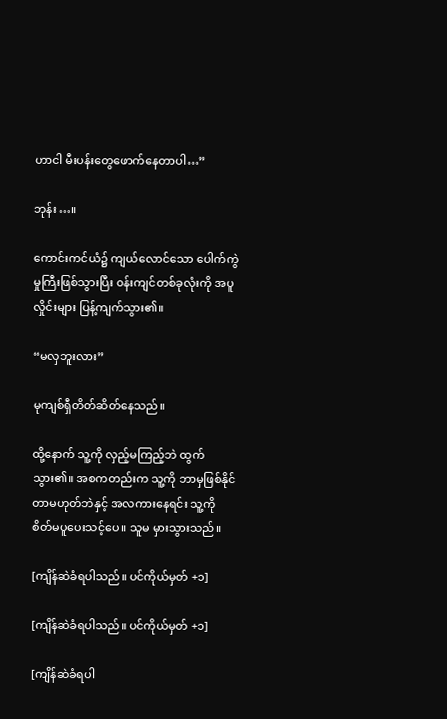ဟာငါ မီးပန်းတွေဖောက်နေတာပါ…”

ဘုန်း…။

ကောင်းကင်ယံ၌ ကျယ်လောင်သော ပေါက်ကွဲမှုကြီးဖြစ်သွားပြီး ၀န်းကျင်တစ်ခုလုံးကို အပူလှိုင်းများ ပြန့်ကျက်သွား၏။

“မလှဘူးလား”

မုကျစ်ရှီတိတ်ဆိတ်နေသည်။

ထို့နောက် သူ့ကို လှည့်မကြည့်ဘဲ ထွက်သွား၏။ အစကတည်းက သူ့ကို ဘာမှဖြစ်နိုင်တာမဟုတ်ဘဲနှင့် အလကားနေရင်း သူ့ကို စိတ်မပူ‌ပေးသင့်ပေ။ သူမ မှားသွားသည်။

[ကျိန်‌ဆဲခံရပါသည်။ ပင်ကိုယ်မှတ် +၁]

[ကျိန်‌ဆဲခံရပါသည်။ ပင်ကိုယ်မှတ် +၁]

[ကျိန်‌ဆဲခံရပါ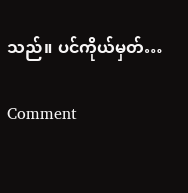သည်။ ပင်ကိုယ်မှတ်…

Comment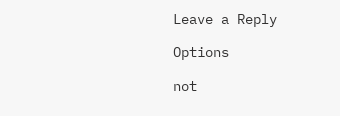Leave a Reply

Options

not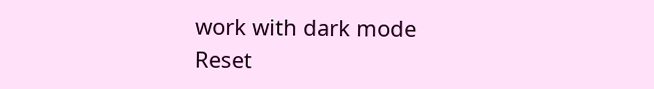work with dark mode
Reset